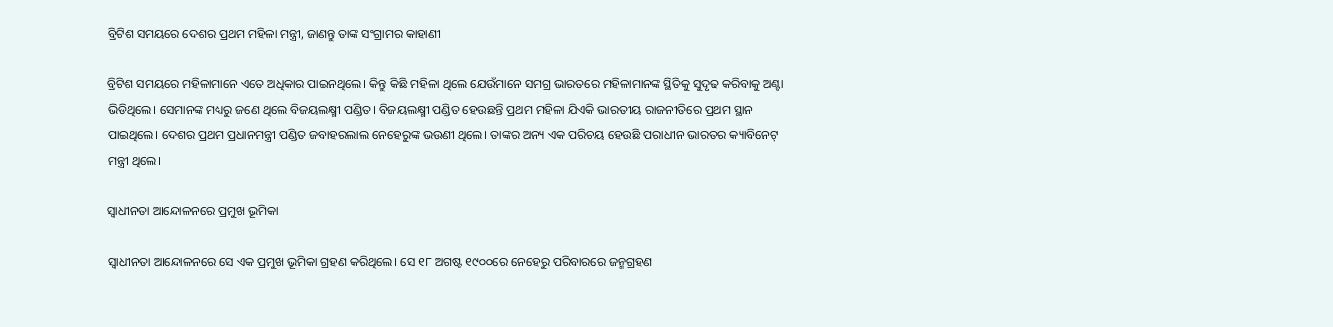ବ୍ରିଟିଶ ସମୟରେ ଦେଶର ପ୍ରଥମ ମହିଳା ମନ୍ତ୍ରୀ, ଜାଣନ୍ତୁ ତାଙ୍କ ସଂଗ୍ରାମର କାହାଣୀ

ବ୍ରିଟିଶ ସମୟରେ ମହିଳାମାନେ ଏତେ ଅଧିକାର ପାଇନଥିଲେ। କିନ୍ତୁ କିଛି ମହିଳା ଥିଲେ ଯେଉଁମାନେ ସମଗ୍ର ଭାରତରେ ମହିଳାମାନଙ୍କ ସ୍ଥିତିକୁ ସୁଦୃଢ କରିବାକୁ ଅଣ୍ଟା ଭିଡିଥିଲେ। ସେମାନଙ୍କ ମଧ୍ୟରୁ ଜଣେ ଥିଲେ ବିଜୟଲକ୍ଷ୍ମୀ ପଣ୍ଡିତ। ବିଜୟଲକ୍ଷ୍ମୀ ପଣ୍ଡିତ ହେଉଛନ୍ତି ପ୍ରଥମ ମହିଳା ଯିଏକି ଭାରତୀୟ ରାଜନୀତିରେ ପ୍ରଥମ ସ୍ଥାନ ପାଇଥିଲେ। ଦେଶର ପ୍ରଥମ ପ୍ରଧାନମନ୍ତ୍ରୀ ପଣ୍ଡିତ ଜବାହରଲାଲ ନେହେରୁଙ୍କ ଭଉଣୀ ଥିଲେ। ତାଙ୍କର ଅନ୍ୟ ଏକ ପରିଚୟ ହେଉଛି ପରାଧୀନ ଭାରତର କ୍ୟାବିନେଟ୍ ମନ୍ତ୍ରୀ ଥିଲେ।

ସ୍ୱାଧୀନତା ଆନ୍ଦୋଳନରେ ପ୍ରମୁଖ ଭୂମିକା

ସ୍ୱାଧୀନତା ଆନ୍ଦୋଳନରେ ସେ ଏକ ପ୍ରମୁଖ ଭୂମିକା ଗ୍ରହଣ କରିଥିଲେ। ସେ ୧୮ ଅଗଷ୍ଟ ୧୯୦୦ରେ ନେହେରୁ ପରିବାରରେ ଜନ୍ମଗ୍ରହଣ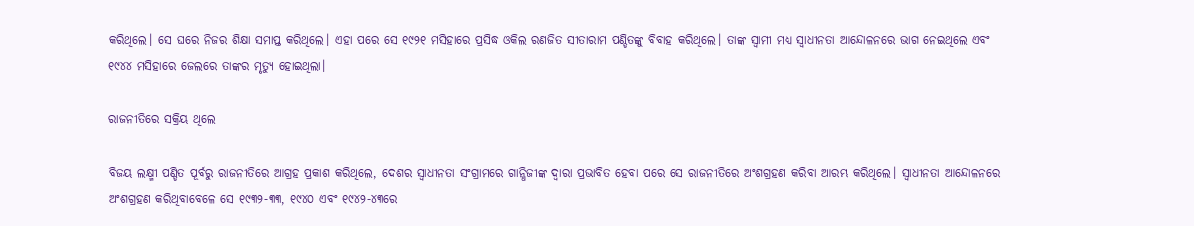କରିଥିଲେ। ସେ ଘରେ ନିଜର ଶିକ୍ଷା ସମାପ୍ତ କରିଥିଲେ। ଏହା ପରେ ସେ ୧୯୨୧ ମସିହାରେ ପ୍ରସିଦ୍ଧ ଓକିଲ ରଣଜିତ ସୀତାରାମ ପଣ୍ଡିତଙ୍କୁ ବିବାହ କରିଥିଲେ। ତାଙ୍କ ସ୍ୱାମୀ ମଧ୍ୟ ସ୍ୱାଧୀନତା ଆନ୍ଦୋଳନରେ ଭାଗ ନେଇଥିଲେ ଏବଂ ୧୯୪୪ ମସିହାରେ ଜେଲରେ ତାଙ୍କର ମୃତ୍ୟୁ ହୋଇଥିଲା।

ରାଜନୀତିରେ ସକ୍ରିୟ ଥିଲେ

ବିଜୟ ଲକ୍ଷ୍ମୀ ପଣ୍ଡିତ ପୂର୍ବରୁ ରାଜନୀତିରେ ଆଗ୍ରହ ପ୍ରକାଶ କରିଥିଲେ, ଦେଶର ସ୍ୱାଧୀନତା ସଂଗ୍ରାମରେ ଗାନ୍ଧିଜୀଙ୍କ ଦ୍ୱାରା ପ୍ରଭାବିତ ହେବା ପରେ ସେ ରାଜନୀତିରେ ଅଂଶଗ୍ରହଣ କରିବା ଆରମ୍ଭ କରିଥିଲେ। ସ୍ୱାଧୀନତା ଆନ୍ଦୋଳନରେ ଅଂଶଗ୍ରହଣ କରିଥିବାବେଳେ ସେ ୧୯୩୨-୩୩, ୧୯୪୦ ଏବଂ ୧୯୪୨-୪୩ରେ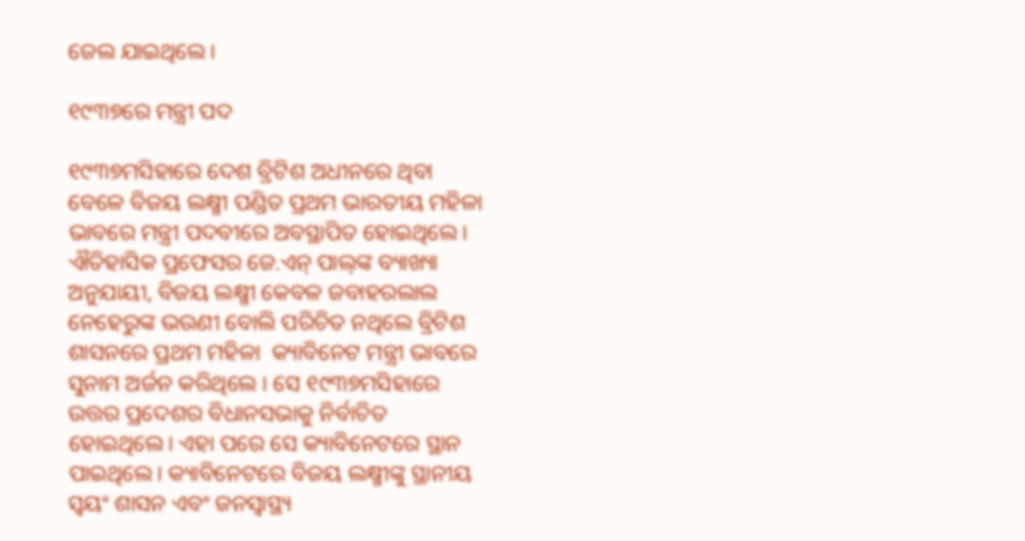ଜେଲ ଯାଇଥିଲେ।

୧୯୩୭ରେ ମନ୍ତ୍ରୀ ପଦ

୧୯୩୭ମସିହାରେ ଦେଶ ବ୍ରିଟିଶ ଅଧୀନରେ ଥିବା ବେଳେ ବିଜୟ ଲକ୍ଷ୍ମୀ ପଣ୍ଡିତ ପ୍ରଥମ ଭାରତୀୟ ମହିଳା ଭାବରେ ମନ୍ତ୍ରୀ ପଦବୀରେ ଅବସ୍ଥାପିତ ହୋଇଥିଲେ। ଐତିହାସିକ ପ୍ରଫେସର ଜେ.ଏନ୍ ପାଲ୍‌ଙ୍କ ବ୍ୟାଖ୍ୟା ଅନୁଯାୟୀ, ବିଜୟ ଲକ୍ଷ୍ମୀ କେବଳ ଜବାହରଲାଲ ନେହେରୁଙ୍କ ଭଉଣୀ ବୋଲି ପରିଚିତ ନଥିଲେ ବ୍ରିଟିଶ ଶାସନରେ ପ୍ରଥମ ମହିଳା  କ୍ୟାବିନେଟ ମନ୍ତ୍ରୀ ଭାବରେ ସୁନାମ ଅର୍ଜନ କରିଥିଲେ । ସେ ୧୯୩୭ମସିହାରେ ଉତ୍ତର ପ୍ରଦେଶର ବିଧାନସଭାକୁ ନିର୍ବାଚିତ ହୋଇଥିଲେ। ଏହା ପରେ ସେ କ୍ୟାବିନେଟରେ ସ୍ଥାନ ପାଇଥିଲେ। କ୍ୟାବିନେଟରେ ବିଜୟ ଲକ୍ଷ୍ମୀଙ୍କୁ ସ୍ଥାନୀୟ ସ୍ୱୟଂ ଶାସନ ଏବଂ ଜନସ୍ୱାସ୍ଥ୍ୟ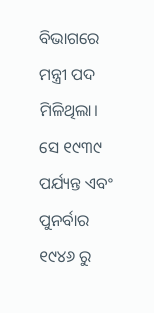ବିଭାଗରେ ମନ୍ତ୍ରୀ ପଦ ମିଳିଥିଲା। ସେ ୧୯୩୯ ପର୍ଯ୍ୟନ୍ତ ଏବଂ ପୁନର୍ବାର ୧୯୪୬ ରୁ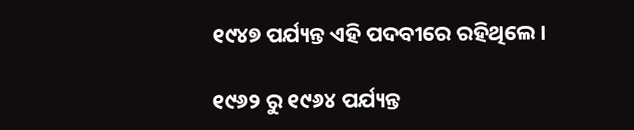୧୯୪୭ ପର୍ଯ୍ୟନ୍ତ ଏହି ପଦବୀରେ ରହିଥିଲେ।

୧୯୬୨ ରୁ ୧୯୬୪ ପର୍ଯ୍ୟନ୍ତ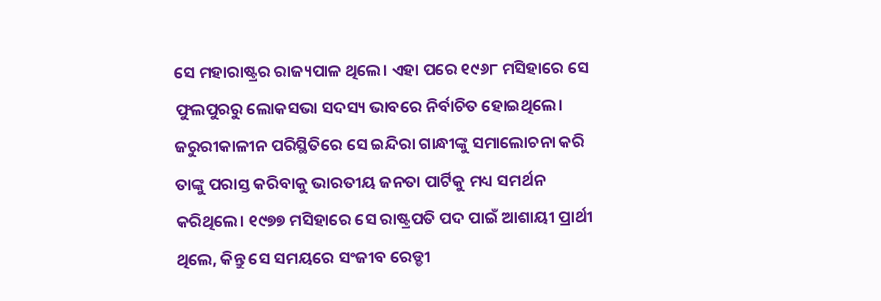ସେ ମହାରାଷ୍ଟ୍ରର ରାଜ୍ୟପାଳ ଥିଲେ। ଏହା ପରେ ୧୯୬୮ ମସିହାରେ ସେ ଫୁଲପୁରରୁ ଲୋକସଭା ସଦସ୍ୟ ଭାବରେ ନିର୍ବାଚିତ ହୋଇଥିଲେ। ଜରୁରୀକାଳୀନ ପରିସ୍ଥିତିରେ ସେ ଇନ୍ଦିରା ଗାନ୍ଧୀଙ୍କୁ ସମାଲୋଚନା କରି  ତାଙ୍କୁ ପରାସ୍ତ କରିବାକୁ ଭାରତୀୟ ଜନତା ପାର୍ଟିକୁ ମଧ୍ୟ ସମର୍ଥନ କରିଥିଲେ। ୧୯୭୭ ମସିହାରେ ସେ ରାଷ୍ଟ୍ରପତି ପଦ ପାଇଁ ଆଶାୟୀ ପ୍ରାର୍ଥୀ ଥିଲେ, କିନ୍ତୁ ସେ ସମୟରେ ସଂଜୀବ ରେଡ୍ଡୀ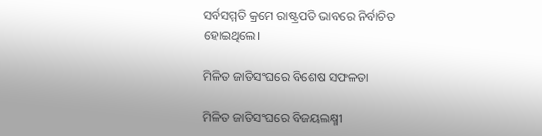ସର୍ବସମ୍ମତି କ୍ରମେ ରାଷ୍ଟ୍ରପତି ଭାବରେ ନିର୍ବାଚିତ ହୋଇଥିଲେ।

ମିଳିତ ଜାତିସଂଘରେ ବିଶେଷ ସଫଳତା

ମିଳିତ ଜାତିସଂଘରେ ବିଜୟଲକ୍ଷ୍ମୀ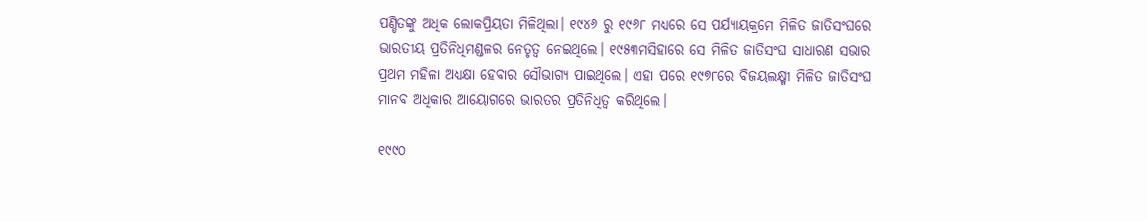ପଣ୍ଡିତଙ୍କୁ ଅଧିକ ଲୋକପ୍ରିୟତା ମିଳିଥିଲା। ୧୯୪୬ ରୁ ୧୯୬୮ ମଧ୍ୟରେ ସେ ପର୍ଯ୍ୟାୟକ୍ରମେ ମିଳିତ ଜାତିସଂଘରେ ଭାରତୀୟ ପ୍ରତିନିଧିମଣ୍ଡଳର ନେତୃତ୍ୱ ନେଇଥିଲେ। ୧୯୫୩ମସିହାରେ ସେ ମିଳିତ ଜାତିସଂଘ ସାଧାରଣ ସଭାର ପ୍ରଥମ ମହିଳା ଅଧ୍ୟକ୍ଷା ହେବାର ସୌଭାଗ୍ୟ ପାଇଥିଲେ। ଏହା ପରେ ୧୯୭୮ରେ ବିଜୟଲକ୍ଷ୍ମୀ ମିଳିତ ଜାତିସଂଘ ମାନବ ଅଧିକାର ଆୟୋଗରେ ଭାରତର ପ୍ରତିନିଧିତ୍ୱ କରିଥିଲେ।

୧୯୯୦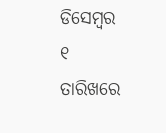ଡିସେମ୍ବର ୧ ତାରିଖରେ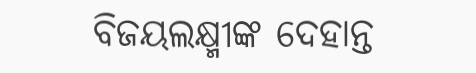ବିଜୟଲକ୍ଷ୍ମୀଙ୍କ ଦେହାନ୍ତ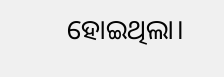ହୋଇଥିଲା।